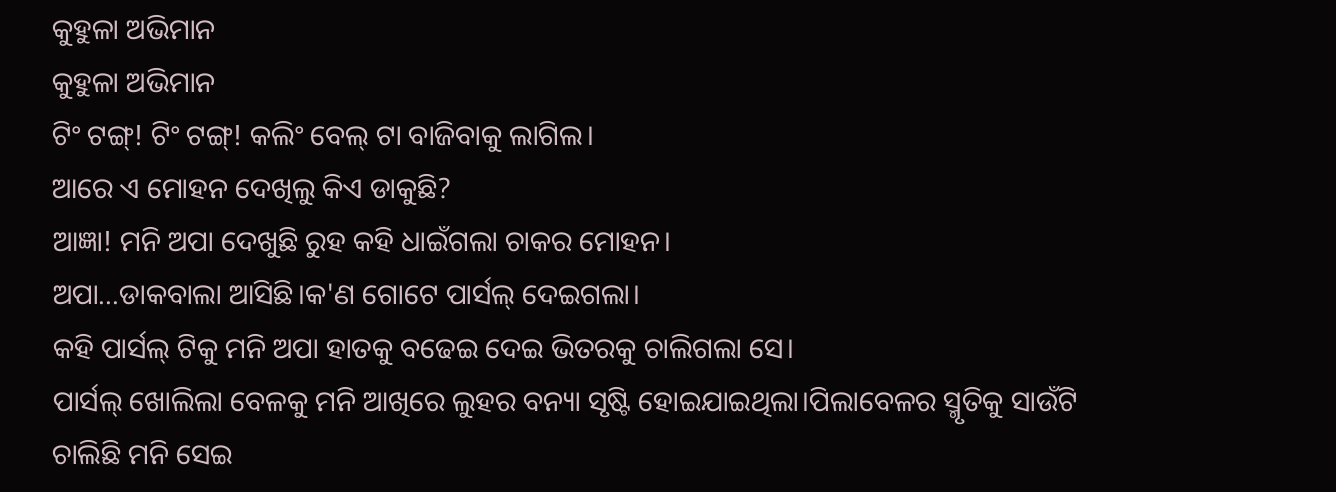କୁହୁଳା ଅଭିମାନ
କୁହୁଳା ଅଭିମାନ
ଟିଂ ଟଙ୍ଗ୍! ଟିଂ ଟଙ୍ଗ୍! କଲିଂ ବେଲ୍ ଟା ବାଜିବାକୁ ଲାଗିଲ।
ଆରେ ଏ ମୋହନ ଦେଖିଲୁ କିଏ ଡାକୁଛି?
ଆଜ୍ଞା! ମନି ଅପା ଦେଖୁଛି ରୁହ କହି ଧାଇଁଗଲା ଚାକର ମୋହନ।
ଅପା...ଡାକବାଲା ଆସିଛି।କ'ଣ ଗୋଟେ ପାର୍ସଲ୍ ଦେଇଗଲା।
କହି ପାର୍ସଲ୍ ଟିକୁ ମନି ଅପା ହାତକୁ ବଢେଇ ଦେଇ ଭିତରକୁ ଚାଲିଗଲା ସେ।
ପାର୍ସଲ୍ ଖୋଲିଲା ବେଳକୁ ମନି ଆଖିରେ ଲୁହର ବନ୍ୟା ସୃଷ୍ଟି ହୋଇଯାଇଥିଲା।ପିଲାବେଳର ସ୍ମୃତିକୁ ସାଉଁଟି ଚାଲିଛି ମନି ସେଇ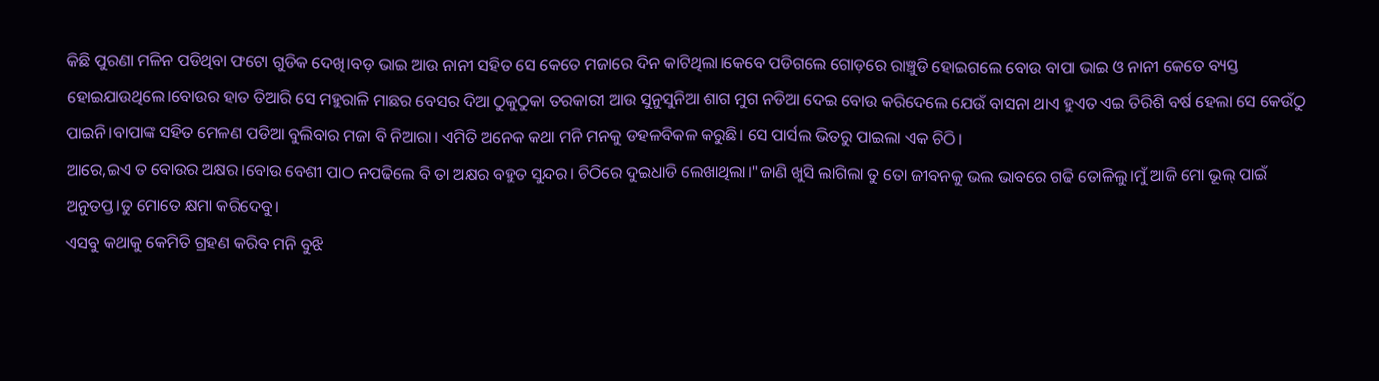କିଛି ପୁରଣା ମଳିନ ପଡିଥିବା ଫଟୋ ଗୁଡିକ ଦେଖି।ବଡ଼ ଭାଇ ଆଉ ନାନୀ ସହିତ ସେ କେତେ ମଜାରେ ଦିନ କାଟିଥିଲା।କେବେ ପଡିଗଲେ ଗୋଡ଼ରେ ରାଞ୍ଚୁଡି ହୋଇଗଲେ ବୋଉ ବାପା ଭାଇ ଓ ନାନୀ କେତେ ବ୍ୟସ୍ତ ହୋଇଯାଉଥିଲେ।ବୋଉର ହାତ ତିଆରି ସେ ମହୁରାଳି ମାଛର ବେସର ଦିଆ ଠୁକୁଠୁକା ତରକାରୀ ଆଉ ସୁନୁସୁନିଆ ଶାଗ ମୁଗ ନଡିଆ ଦେଇ ବୋଉ କରିଦେଲେ ଯେଉଁ ବାସନା ଥାଏ ହୁଏତ ଏଇ ତିରିଶି ବର୍ଷ ହେଲା ସେ କେଉଁଠୁ ପାଇନି।ବାପାଙ୍କ ସହିତ ମେଳଣ ପଡିଆ ବୁଲିବାର ମଜା ବି ନିଆରା। ଏମିତି ଅନେକ କଥା ମନି ମନକୁ ଡହଳବିକଳ କରୁଛି। ସେ ପାର୍ସଲ ଭିତରୁ ପାଇଲା ଏକ ଚିଠି।
ଆରେ,ଇଏ ତ ବୋଉର ଅକ୍ଷର।ବୋଉ ବେଶୀ ପାଠ ନପଢିଲେ ବି ତା ଅକ୍ଷର ବହୁତ ସୁନ୍ଦର। ଚିଠିରେ ଦୁଇଧାଡି ଲେଖାଥିଲା।"ଜାଣି ଖୁସି ଲାଗିଲା ତୁ ତୋ ଜୀବନକୁ ଭଲ ଭାବରେ ଗଢି ତୋଳିଲୁ।ମୁଁ ଆଜି ମୋ ଭୂଲ୍ ପାଇଁ ଅନୁତପ୍ତ।ତୁ ମୋତେ କ୍ଷମା କରିଦେବୁ।
ଏସବୁ କଥାକୁ କେମିତି ଗ୍ରହଣ କରିବ ମନି ବୁଝି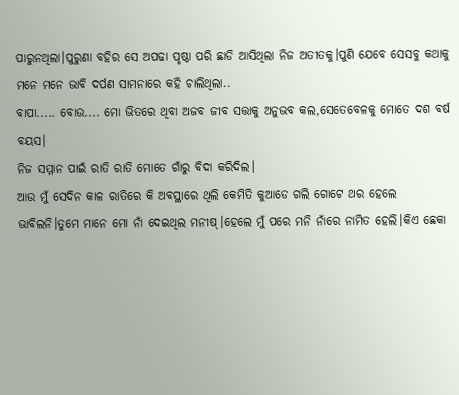ପାରୁନଥିଲା।ପୁରୁଣା ବହିର ସେ ଅପଢା ପୃଷ୍ଠା ପରି ଛାଡି ଆସିଥିଲା ନିଜ ଅତୀତକୁ।ପୁଣି ଯେବେ ସେସବୁ କଥାକୁ ମନେ ମନେ ଭାବି ଦର୍ପଣ ସାମନାରେ କହି ଚାଲିଥିଲା..
ବାପା..... ବୋଉ.... ମୋ ଭିତରେ ଥିବା ଅଜବ ଜୀବ ସତ୍ତାକୁ ଅନୁଭବ କଲ,ସେତେବେଳକୁ ମୋତେ ଦଶ ବର୍ଷ ବୟସ।
ନିଜ ସମ୍ମାନ ପାଇଁ ରାତି ରାତି ମୋତେ ଗାଁରୁ ବିଦା କରିଦିଲ।
ଆଉ ମୁଁ ସେଦିନ କାଳ ରାତିରେ କି ଅବସ୍ଥାରେ ଥିଲି କେମିତି କୁଆଡେ ଗଲି ଗୋଟେ ଥର ହେଲେ ଭାବିଲନି।ତୁମେ ମାନେ ମୋ ନାଁ ଦେଇଥିଲ ମନୀଷ୍।ହେଲେ ମୁଁ ପରେ ମନି ନାଁରେ ନାମିତ ହେଲି।କିଏ ଛେକା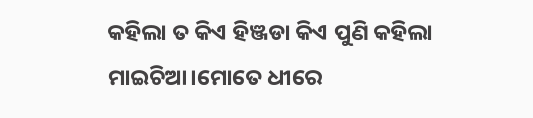କହିଲା ତ କିଏ ହିଞ୍ଜଡା କିଏ ପୁଣି କହିଲା ମାଇଚିଆ।ମୋତେ ଧୀରେ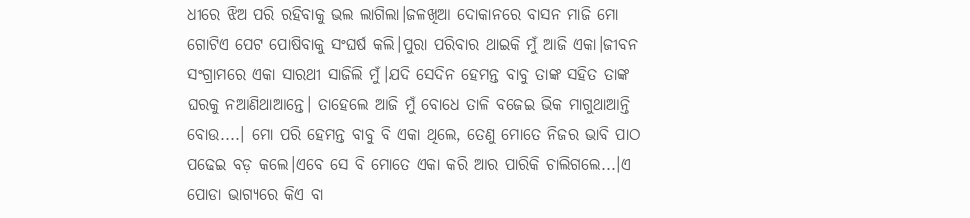ଧୀରେ ଝିଅ ପରି ରହିବାକୁ ଭଲ ଲାଗିଲା।ଜଳଖିଆ ଦୋକାନରେ ବାସନ ମାଜି ମୋ ଗୋଟିଏ ପେଟ ପୋଷିବାକୁ ସଂଘର୍ଷ କଲି।ପୁରା ପରିବାର ଥାଇକି ମୁଁ ଆଜି ଏକା।ଜୀବନ ସଂଗ୍ରାମରେ ଏକା ସାରଥୀ ସାଜିଲି ମୁଁ।ଯଦି ସେଦିନ ହେମନ୍ତ ବାବୁ ତାଙ୍କ ସହିତ ତାଙ୍କ ଘରକୁ ନଆଣିଥାଆନ୍ତେ। ତାହେଲେ ଆଜି ମୁଁ ବୋଧେ ତାଳି ବଜେଇ ଭିକ ମାଗୁଥାଆନ୍ତି ବୋଉ....। ମୋ ପରି ହେମନ୍ତ ବାବୁ ବି ଏକା ଥିଲେ, ତେଣୁ ମୋତେ ନିଜର ଭାବି ପାଠ ପଢେଇ ବଡ଼ କଲେ।ଏବେ ସେ ବି ମୋତେ ଏକା କରି ଆର ପାରିକି ଚାଲିଗଲେ...।ଏ ପୋଡା ଭାଗ୍ୟରେ କିଏ ବା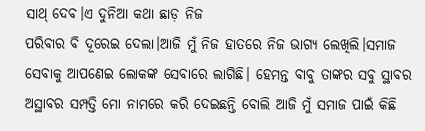ସାଥ୍ ଦେବ।ଏ ଦୁନିଆ କଥା ଛାଡ଼ ନିଜ
ପରିବାର ବି ଦୂରେଇ ଦେଲା।ଆଜି ମୁଁ ନିଜ ହାତରେ ନିଜ ଭାଗ୍ୟ ଲେଖିଲି।ସମାଜ ସେବାକୁ ଆପଣେଇ ଲୋକଙ୍କ ସେବାରେ ଲାଗିଛି। ହେମନ୍ତ ବାବୁ ତାଙ୍କର ସବୁ ସ୍ଥାବର ଅସ୍ଥାବର ସମ୍ପତ୍ତି ମୋ ନାମରେ କରି ଦେଇଛନ୍ତି ବୋଲି ଆଜି ମୁଁ ସମାଜ ପାଇଁ କିଛି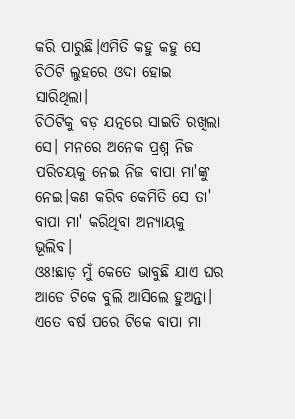କରି ପାରୁଛି।ଏମିତି କହୁ କହୁ ସେ ଚିଠିଟି ଲୁହରେ ଓଦା ହୋଇ ସାରିଥିଲା।
ଚିଠିଟିକୁ ବଡ଼ ଯତ୍ନରେ ସାଇତି ରଖିଲା ସେ। ମନରେ ଅନେକ ପ୍ରଶ୍ନ ନିଜ ପରିଚୟକୁ ନେଇ ନିଜ ବାପା ମା'ଙ୍କୁ ନେଇ।କଣ କରିବ କେମିତି ସେ ତା' ବାପା ମା' କରିଥିବା ଅନ୍ୟାୟକୁ ଭୂଲିବ।
ଓଃ!ଛାଡ଼ ମୁଁ କେତେ ଭାବୁଛି ଯାଏ ଘର ଆଡେ ଟିକେ ବୁଲି ଆସିଲେ ହୁଅନ୍ତା। ଏତେ ବର୍ଷ ପରେ ଟିକେ ବାପା ମା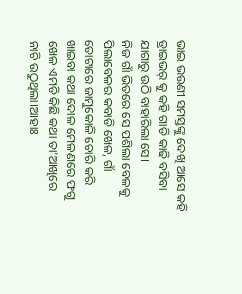ଭାଇ ଭଉଣୀ ସମସ୍ତଙ୍କୁ ଦେଖି ଆସେ କହି ଡ୍ରାଇଭର୍ କୁ କହି ଗାଡି କାଢି ବସିବା ଯାଗାରୁ ଉଠି ବାହାରିଲା ସେ।
ନିଜ ଗାଁ ଭିତରେ ସେ ପଶିଲା ବେଳକୁ ପିଲାବେଳର କବାଡି ଖେଳ, ଗାଁ ତୋଟାରେ ଜାମୁକୋଳି ଚୋରି କରି ଖାଇବା କଥା ଦୋଳ ମେଳଣରେ ଫଗୁ ଖେଳ ଏମତି କିଛି କଥା ତା'ଆଖିରେ ନାଚି ଉଠୁଥିଲା।ଆହାଃ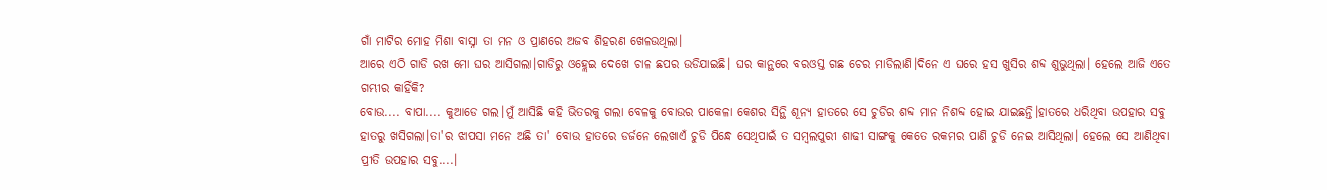ଗାଁ ମାଟିର ମୋହ ମିଶା ବାସ୍ନା ତା ମନ ଓ ପ୍ରାଣରେ ଅଜବ ଶିହରଣ ଖେଳଉଥିଲା।
ଆରେ ଏଠି ଗାଡି ରଖ ମୋ ଘର ଆସିଗଲା।ଗାଡିରୁ ଓହ୍ଲେଇ ଦେଖେ ଚାଳ ଛପର ଉଡିଯାଇଛି। ଘର କାନ୍ଥରେ ବରଓସ୍ତ ଗଛ ଚେର ମାଡିଲାଣି।ଦିନେ ଏ ଘରେ ହସ ଖୁସିର ଶବ୍ଦ ଶୁଭୁଥିଲା। ହେଲେ ଆଜି ଏତେ ଗମ୍ଭୀର କାହିଁକି?
ବୋଉ.... ବାପା.... କୁଆଡେ ଗଲ।ମୁଁ ଆସିଛି କହି ଭିତରକୁ ଗଲା ବେଳକୁ ବୋଉର ପାକେଳା କେଶର ସିନ୍ଥି ଶୂନ୍ୟ ହାତରେ ସେ ଚୁଡିର ଶବ୍ଦ ମାନ ନିଶବ୍ଦ ହୋଇ ଯାଇଛନ୍ତି।ହାତରେ ଧରିଥିବା ଉପହାର ସବୁ ହାତରୁ ଖସିଗଲା।ତା'ର ଝାପସା ମନେ ଅଛି ତା' ବୋଉ ହାତରେ ଡର୍ଜନେ ଲେଖାଏଁ ଚୁଡି ପିନ୍ଧେ ସେଥିପାଇଁ ତ ସମ୍ବଲପୁରୀ ଶାଢୀ ସାଙ୍ଗକୁ କେତେ ରକମର ପାଣି ଚୁଡି ନେଇ ଆସିଥିଲା। ହେଲେ ସେ ଆଣିଥିବା ପ୍ରୀତି ଉପହାର ସବୁ....।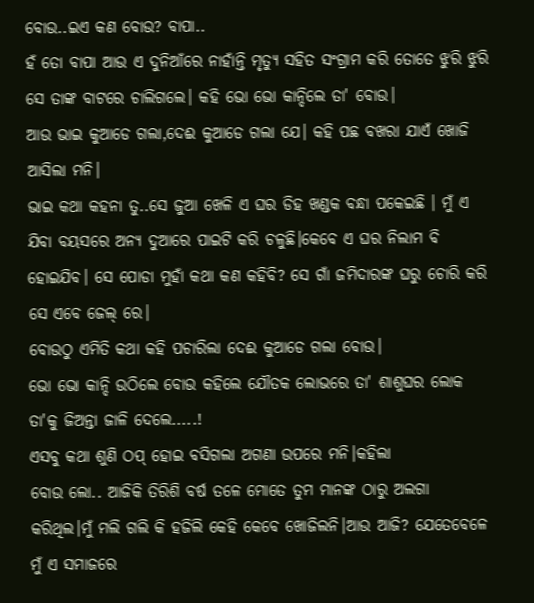ବୋଉ..ଇଏ କଣ ବୋଉ? ବାପା..
ହଁ ତୋ ବାପା ଆଉ ଏ ଦୁନିଆଁରେ ନାହାଁନ୍ତି ମୃତ୍ୟୁ ସହିତ ସଂଗ୍ରାମ କରି ତୋତେ ଝୁରି ଝୁରି ସେ ତାଙ୍କ ବାଟରେ ଚାଲିଗଲେ। କହି ଭୋ ଭୋ କାନ୍ଦିଲେ ତା' ବୋଉ।
ଆଉ ଭାଇ କୁଆଡେ ଗଲା,ଦେଈ କୁଆଡେ ଗଲା ଯେ। କହି ପଛ ବଖରା ଯାଏଁ ଖୋଜି ଆସିଲା ମନି।
ଭାଇ କଥା କହନା ତୁ..ସେ ଜୁଆ ଖେଳି ଏ ଘର ଡିହ ଖଣ୍ଡକ ବନ୍ଧା ପକେଇଛି । ମୁଁ ଏ ଯିବା ବୟସରେ ଅନ୍ୟ ଦୁଆରେ ପାଇଟି କରି ଚଳୁଛି।କେବେ ଏ ଘର ନିଲାମ ବି ହୋଇଯିବ। ସେ ପୋଡା ମୁହାଁ କଥା କଣ କହିବି? ସେ ଗାଁ ଜମିଦାରଙ୍କ ଘରୁ ଚୋରି କରି ସେ ଏବେ ଜେଲ୍ ରେ।
ବୋଉଠୁ ଏମିତି କଥା କହି ପଚାରିଲା ଦେଈ କୁଆଡେ ଗଲା ବୋଉ।
ଭୋ ଭୋ କାନ୍ଦି ଉଠିଲେ ବୋଉ କହିଲେ ଯୌତକ ଲୋଭରେ ତା' ଶାଶୁଘର ଲୋକ ତା'କୁ ଜିଅନ୍ତା ଜାଳି ଦେଲେ.....!
ଏସବୁ କଥା ଶୁଣି ଠପ୍ ହୋଇ ବସିଗଲା ଅଗଣା ଉପରେ ମନି।କହିଲା
ବୋଉ ଲୋ.. ଆଜିକି ତିରିଶି ବର୍ଷ ତଳେ ମୋତେ ତୁମ ମାନଙ୍କ ଠାରୁ ଅଲଗା କରିଥିଲ।ମୁଁ ମଲି ଗଲି କି ହଜିଲି କେହି କେବେ ଖୋଜିଲନି।ଆଉ ଆଜି? ଯେତେବେଳେ ମୁଁ ଏ ସମାଜରେ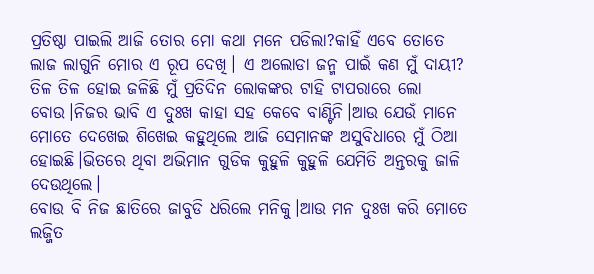ପ୍ରତିଷ୍ଠା ପାଇଲି ଆଜି ତୋର ମୋ କଥା ମନେ ପଡିଲା?କାହିଁ ଏବେ ତୋତେ ଲାଜ ଲାଗୁନି ମୋର ଏ ରୂପ ଦେଖି। ଏ ଅଲୋଡା ଜନ୍ମ ପାଇଁ କଣ ମୁଁ ଦାୟୀ? ତିଳ ତିଳ ହୋଇ ଜଳିଛି ମୁଁ ପ୍ରତିଦିନ ଲୋକଙ୍କର ଟାହି ଟାପରାରେ ଲୋ ବୋଉ।ନିଜର ଭାବି ଏ ଦୁଃଖ କାହା ସହ କେବେ ବାଣ୍ଟିନି।ଆଉ ଯେଉଁ ମାନେ ମୋତେ ଦେଖେଇ ଶିଖେଇ କହୁଥିଲେ ଆଜି ସେମାନଙ୍କ ଅସୁବିଧାରେ ମୁଁ ଠିଆ ହୋଇଛି।ଭିତରେ ଥିବା ଅଭିମାନ ଗୁଡିକ କୁହୁଳି କୁହୁଳି ଯେମିତି ଅନ୍ତରକୁ ଜାଳି ଦେଉଥିଲେ।
ବୋଉ ବି ନିଜ ଛାତିରେ ଜାବୁଡି ଧରିଲେ ମନିକୁ।ଆଉ ମନ ଦୁଃଖ କରି ମୋତେ ଲଜ୍ଜିତ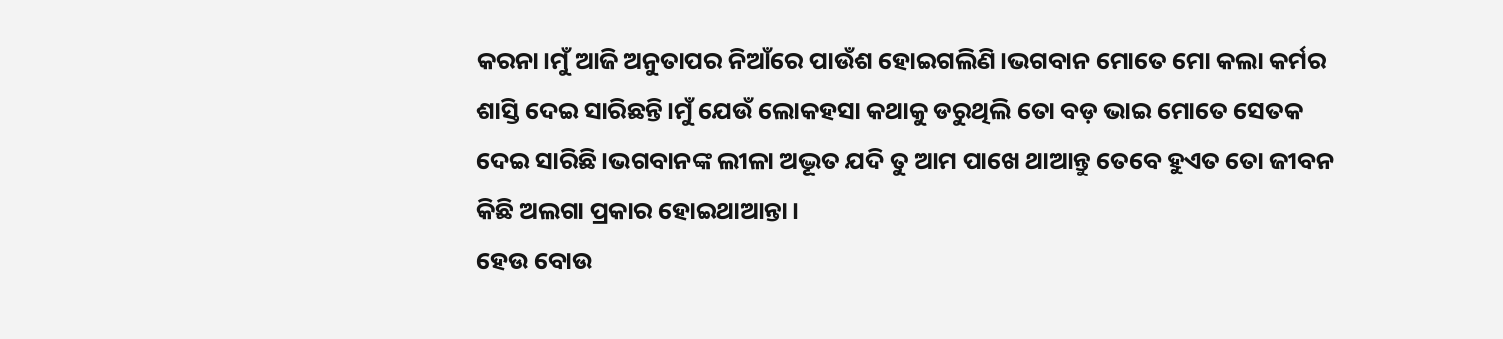କରନା।ମୁଁ ଆଜି ଅନୁତାପର ନିଆଁରେ ପାଉଁଶ ହୋଇଗଲିଣି।ଭଗବାନ ମୋତେ ମୋ କଲା କର୍ମର ଶାସ୍ତି ଦେଇ ସାରିଛନ୍ତି।ମୁଁ ଯେଉଁ ଲୋକହସା କଥାକୁ ଡରୁଥିଲି ତୋ ବଡ଼ ଭାଇ ମୋତେ ସେତକ ଦେଇ ସାରିଛି।ଭଗବାନଙ୍କ ଲୀଳା ଅଦ୍ଭୂତ ଯଦି ତୁ ଆମ ପାଖେ ଥାଆନ୍ତୁ ତେବେ ହୁଏତ ତୋ ଜୀବନ କିଛି ଅଲଗା ପ୍ରକାର ହୋଇଥାଆନ୍ତା।
ହେଉ ବୋଉ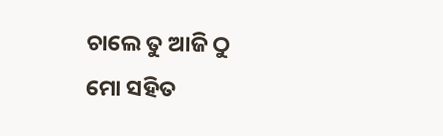ଚାଲେ ତୁ ଆଜି ଠୁ ମୋ ସହିତ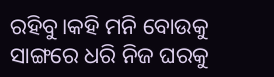ରହିବୁ।କହି ମନି ବୋଉକୁ ସାଙ୍ଗରେ ଧରି ନିଜ ଘରକୁ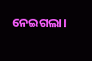ନେଇଗଲା।